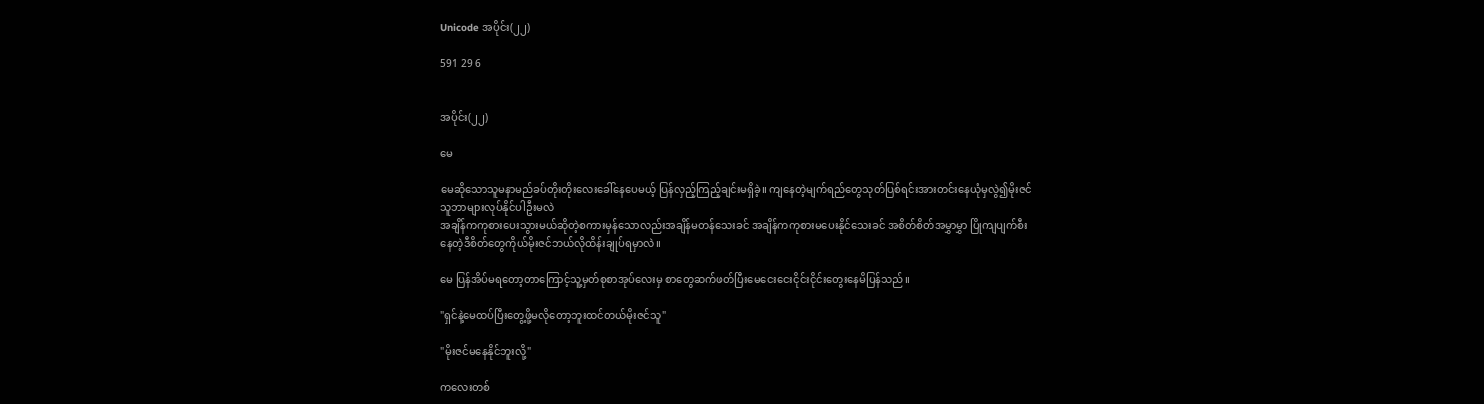Unicode အပိုင်း(၂၂)

591 29 6


အပိုင်း(၂၂)

မေ

မေဆိုသောသူမနာမည်ခပ်တိုးတိုးလေးခေါ်နေပေမယ့် ပြန်လှည့်ကြည့်ချင်းမရှိခဲ့။ ကျနေတဲ့မျက်ရည်တွေသုတ်ပြစ်ရင်းအားတင်းနေယုံမှလွဲ၍မိုးဇင်သူဘာများလုပ်နိုင်ပါဦးမလဲ
အချိန်ကကုစားပေးသွားမယ်ဆိုတဲ့စကားမှန်သောလည်းအချိန်မတန်သေးခင် အချိန်ကကုစားမပေးနိုင်သေးခင် အစိတ်စိတ်အမွှာမွှာ ပြိုကျပျက်စီးနေတဲ့ဒီစိတ်တွေကိုယ်မိုးဇင်ဘယ်လိုထိန်းချုပ်ရမှာလဲ။

မေ ပြန်အိပ်မရတော့တာကြောင့်သူ့မှတ်စုစာအုပ်လေးမှ စာတွေဆက်ဖတ်ပြီးမေငေးငေးငိုင်းငိုင်းတွေးနေမိပြန်သည်။

"ရှင်နဲ့မေထပ်ပြီးတွေ့ဖို့မလိုတော့ဘူးထင်တယ်မိုးဇင်သူ"

"မိုးဇင်မနေနိုင်ဘူးလို့"

ကလေးတစ်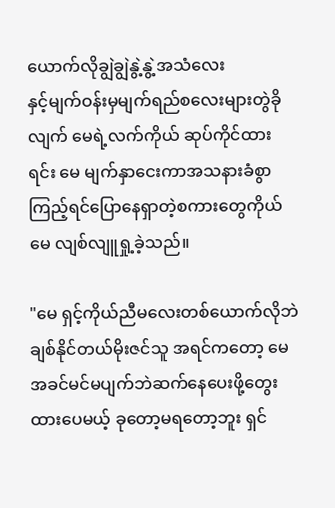ယောက်လိုချွဲချွဲနွဲ့နွဲ့အသံလေး
နှင့်မျက်ဝန်းမှမျက်ရည်စလေးများတွဲခိုလျက် မေရဲ့လက်ကိုယ် ဆုပ်ကိုင်ထားရင်း မေ မျက်နှာငေးကာအသနားခံစွာကြည့်ရင်ပြောနေရှာတဲ့စကားတွေကိုယ် မေ လျစ်လျူရှု့ခဲ့သည်။

"မေ ရှင့်ကိုယ်ညီမလေးတစ်ယောက်လိုဘဲချစ်နိုင်တယ်မိုးဇင်သူ အရင်ကတော့ မေ အခင်မင်မပျက်ဘဲဆက်နေပေးဖို့တွေးထားပေမယ့် ခုတော့မရတော့ဘူး ရှင်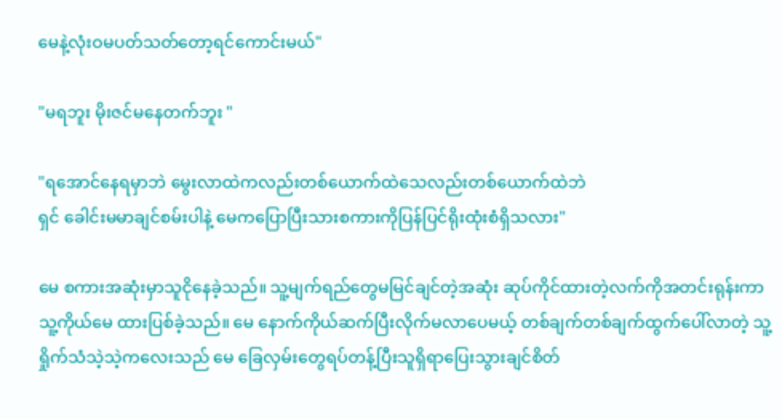မေနဲ့လုံးဝမပတ်သတ်တော့ရင်ကောင်းမယ်"

"မရဘူး မိုးဇင်မနေတက်ဘူး "

"ရအောင်နေရမှာဘဲ မွေးလာထဲကလည်းတစ်ယောက်ထဲသေလည်းတစ်ယောက်ထဲဘဲ
ရှင် ခေါင်းမမာချင်စမ်းပါနဲ့ မေကပြောပြီးသားစကားကိုပြန်ပြင်ရိုးထုံးစံရှိသလား"

မေ စကားအဆုံးမှာသူငိုနေခဲ့သည်။ သူ့မျက်ရည်တွေမမြင်ချင်တဲ့အဆုံး ဆုပ်ကိုင်ထားတဲ့လက်ကိုအတင်းရုန်းကာ သူ့ကိုယ်မေ ထားပြစ်ခဲ့သည်။ မေ နောက်ကိုယ်ဆက်ပြီးလိုက်မလာပေမယ့် တစ်ချက်တစ်ချက်ထွက်ပေါ်လာတဲ့ သူ့ရှိုက်သံသဲ့သဲ့ကလေးသည် မေ ခြေလှမ်းတွေရပ်တန့်ပြီးသူရှိရာပြေးသွားချင်စိတ်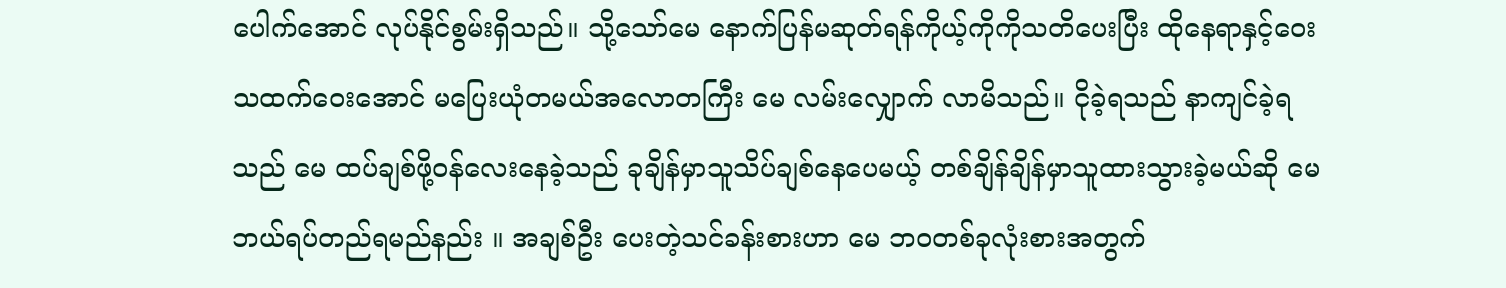ပေါက်အောင် လုပ်နိုင်စွမ်းရှိသည်။ သို့သော်မေ နောက်ပြန်မဆုတ်ရန်ကိုယ့်ကိုကိုသတိပေးပြီး ထိုနေရာနှင့်ဝေးသထက်ဝေးအောင် မပြေးယုံတမယ်အလောတကြီး မေ လမ်းလျှောက် လာမိသည်။ ငိုခဲ့ရသည် နာကျင်ခဲ့ရသည် မေ ထပ်ချစ်ဖို့ဝန်လေးနေခဲ့သည် ခုချိန်မှာသူသိပ်ချစ်နေပေမယ့် တစ်ချိန်ချိန်မှာသူထားသွားခဲ့မယ်ဆို မေဘယ်ရပ်တည်ရမည်နည်း ။ အချစ်ဦး ပေးတဲ့သင်ခန်းစားဟာ မေ ဘဝတစ်ခုလုံးစားအတွက်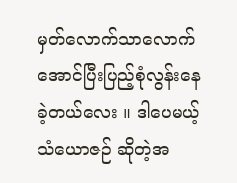မှတ်လောက်သာလောက်အောင်ပြီးပြည့်စုံလွန်းနေခဲ့တယ်လေး ။ ဒါပေမယ့် သံယောဇဉ် ဆိုတဲ့အ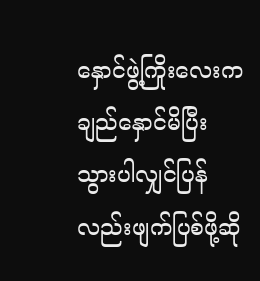နှောင်ဖွဲ့ကြိုးလေးကချည်နှောင်မိပြီးသွားပါလျှင်ပြန်လည်းဖျက်ပြစ်ဖို့ဆို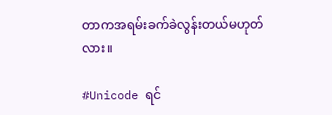တာကအရမ်းခက်ခဲလွန်းတယ်မဟုတ်လား။

#Unicode ရင်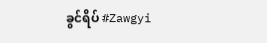ခွင်ရိပ် #Zawgyi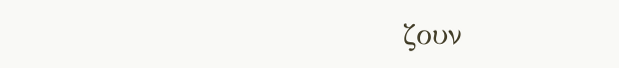ζουν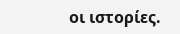οι ιστορίες.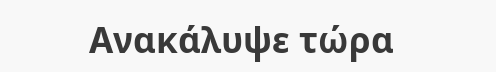Ανακάλυψε τώρα